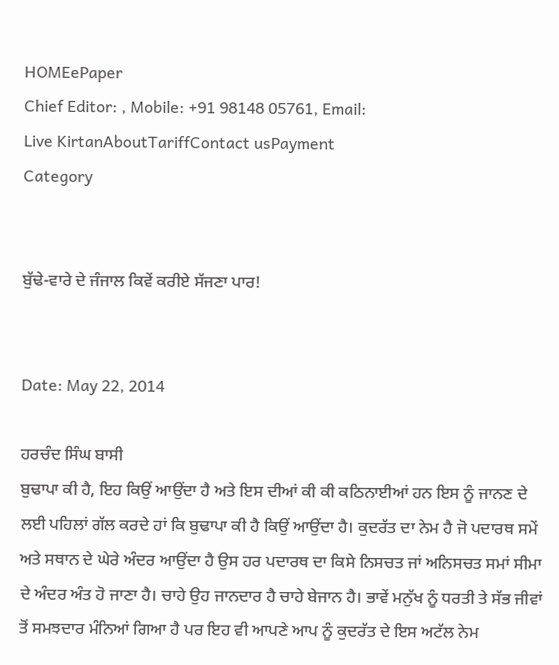HOMEePaper
Chief Editor: , Mobile: +91 98148 05761, Email:
Live KirtanAboutTariffContact usPayment
Category


ਬੁੱਢੇ-ਵਾਰੇ ਦੇ ਜੰਜਾਲ ਕਿਵੇਂ ਕਰੀਏ ਸੱਜਣਾ ਪਾਰ!


Date: May 22, 2014

ਹਰਚੰਦ ਸਿੰਘ ਬਾਸੀ
ਬੁਢਾਪਾ ਕੀ ਹੈ, ਇਹ ਕਿਉਂ ਆਉਂਦਾ ਹੈ ਅਤੇ ਇਸ ਦੀਆਂ ਕੀ ਕੀ ਕਠਿਨਾਈਆਂ ਹਨ ਇਸ ਨੂੰ ਜਾਨਣ ਦੇ ਲਈ ਪਹਿਲਾਂ ਗੱਲ ਕਰਦੇ ਹਾਂ ਕਿ ਬੁਢਾਪਾ ਕੀ ਹੈ ਕਿਉਂ ਆਉਂਦਾ ਹੈ। ਕੁਦਰੱਤ ਦਾ ਨੇਮ ਹੈ ਜੋ ਪਦਾਰਥ ਸਮੇਂ ਅਤੇ ਸਥਾਨ ਦੇ ਘੇਰੇ ਅੰਦਰ ਆਉਂਦਾ ਹੈ ਉਸ ਹਰ ਪਦਾਰਥ ਦਾ ਕਿਸੇ ਨਿਸਚਤ ਜਾਂ ਅਨਿਸਚਤ ਸਮਾਂ ਸੀਮਾ ਦੇ ਅੰਦਰ ਅੰਤ ਹੋ ਜਾਣਾ ਹੈ। ਚਾਹੇ ਉਹ ਜਾਨਦਾਰ ਹੈ ਚਾਹੇ ਬੇਜਾਨ ਹੈ। ਭਾਵੇਂ ਮਨੁੱਖ ਨੂੰ ਧਰਤੀ ਤੇ ਸੱਭ ਜੀਵਾਂ ਤੋਂ ਸਮਝਦਾਰ ਮੰਨਿਆਂ ਗਿਆ ਹੈ ਪਰ ਇਹ ਵੀ ਆਪਣੇ ਆਪ ਨੂੰ ਕੁਦਰੱਤ ਦੇ ਇਸ ਅਟੱਲ ਨੇਮ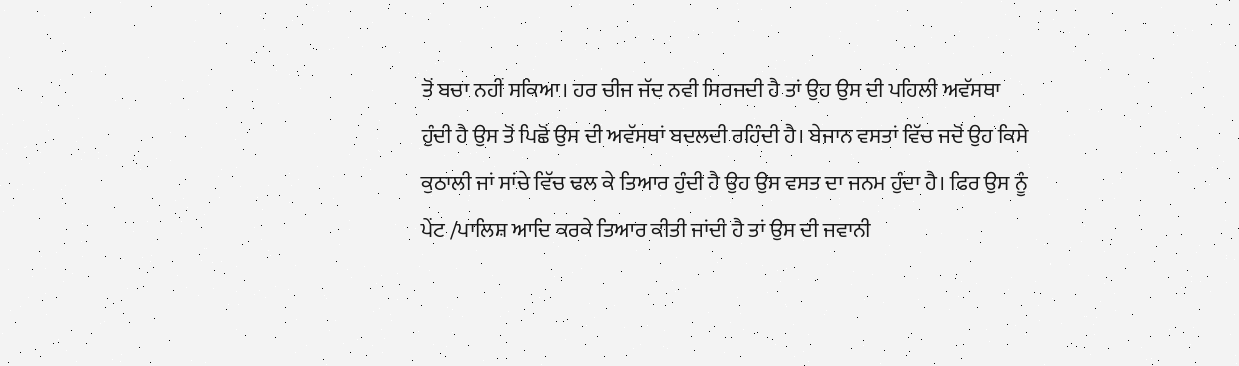ਤੋਂ ਬਚਾ ਨਹੀਂ ਸਕਿਆ। ਹਰ ਚੀਜ ਜੱਦ ਨਵੀ ਸਿਰਜਦੀ ਹੈ ਤਾਂ ਉਹ ਉਸ ਦੀ ਪਹਿਲੀ ਅਵੱਸਥਾ ਹੁੰਦੀ ਹੈ ਉਸ ਤੋਂ ਪਿਛੋਂ ਉਸ ਦੀ ਅਵੱਸਥਾਂ ਬਦਲਦੀ ਰਹਿੰਦੀ ਹੈ। ਬੇਜਾਨ ਵਸਤਾਂ ਵਿੱਚ ਜਦੋਂ ਉਹ ਕਿਸੇ ਕੁਠਾਲੀ ਜਾਂ ਸਾਂਚੇ ਵਿੱਚ ਢਲ ਕੇ ਤਿਆਰ ਹੁੰਦੀ ਹੈ ਉਹ ਉਸ ਵਸਤ ਦਾ ਜਨਮ ਹੁੰਦਾ ਹੈ। ਫਿਰ ਉਸ ਨੂੰ ਪੇਂਟ /ਪਾਲਿਸ਼ ਆਦਿ ਕਰਕੇ ਤਿਆਰ ਕੀਤੀ ਜਾਂਦੀ ਹੈ ਤਾਂ ਉਸ ਦੀ ਜਵਾਨੀ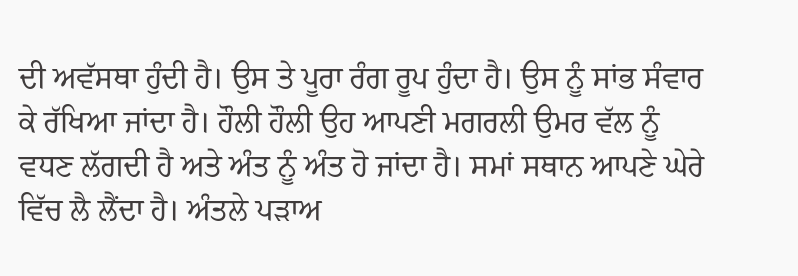ਦੀ ਅਵੱਸਥਾ ਹੁੰਦੀ ਹੈ। ਉਸ ਤੇ ਪੂਰਾ ਰੰਗ ਰੂਪ ਹੁੰਦਾ ਹੈ। ਉਸ ਨੂੰ ਸਾਂਭ ਸੰਵਾਰ ਕੇ ਰੱਖਿਆ ਜਾਂਦਾ ਹੈ। ਹੌਲੀ ਹੌਲੀ ਉਹ ਆਪਣੀ ਮਗਰਲੀ ਉਮਰ ਵੱਲ ਨੂੰ ਵਧਣ ਲੱਗਦੀ ਹੈ ਅਤੇ ਅੰਤ ਨੂੰ ਅੰਤ ਹੋ ਜਾਂਦਾ ਹੈ। ਸਮਾਂ ਸਥਾਨ ਆਪਣੇ ਘੇਰੇ ਵਿੱਚ ਲੈ ਲੈਂਦਾ ਹੈ। ਅੰਤਲੇ ਪੜਾਅ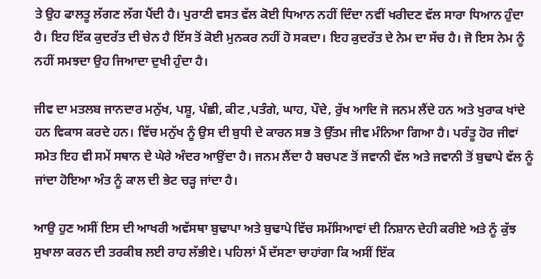ਤੇ ਉਹ ਫਾਲਤੂ ਲੱਗਣ ਲੱਗ ਪੈਂਦੀ ਹੈ। ਪੁਰਾਣੀ ਵਸਤ ਵੱਲ ਕੋਈ ਧਿਆਨ ਨਹੀਂ ਦਿੰਦਾ ਨਵੀਂ ਖਰੀਦਣ ਵੱਲ ਸਾਰਾ ਧਿਆਨ ਹੁੰਦਾ ਹੈ। ਇਹ ਇੱਕ ਕੁਦਰੱਤ ਦੀ ਚੇਨ ਹੈ ਇੱਸ ਤੋਂ ਕੋਈ ਮੁਨਕਰ ਨਹੀਂ ਹੋ ਸਕਦਾ। ਇਹ ਕੁਦਰੱਤ ਦੇ ਨੇਮ ਦਾ ਸੱਚ ਹੈ। ਜੋ ਇਸ ਨੇਮ ਨੂੰ ਨਹੀਂ ਸਮਝਦਾ ਉਹ ਜਿਆਦਾ ਦੁਖੀ ਹੁੰਦਾ ਹੈ।

ਜੀਵ ਦਾ ਮਤਲਬ ਜਾਨਦਾਰ ਮਨੁੱਖ, ਪਸ਼ੂ, ਪੰਛੀ, ਕੀਟ ,ਪਤੰਗੇ, ਘਾਹ, ਪੌਦੇ, ਰੁੱਖ ਆਦਿ ਜੋ ਜਨਮ ਲੈਂਦੇ ਹਨ ਅਤੇ ਖੁਰਾਕ ਖਾਂਦੇ ਹਨ ਵਿਕਾਸ ਕਰਦੇ ਹਨ। ਵਿੱਚ ਮਨੁੱਖ ਨੂੰ ਉਸ ਦੀ ਬੁਧੀ ਦੇ ਕਾਰਨ ਸਭ ਤੋ ਉੱਤਮ ਜੀਵ ਮੰਨਿਆ ਗਿਆ ਹੈ। ਪਰੰਤੂ ਹੋਰ ਜੀਵਾਂ ਸਮੇਤ ਇਹ ਵੀ ਸਮੇਂ ਸਥਾਨ ਦੇ ਘੇਰੇ ਅੰਦਰ ਆਉਂਦਾ ਹੈ। ਜਨਮ ਲੈਂਦਾ ਹੈ ਬਚਪਣ ਤੋਂ ਜਵਾਨੀ ਵੱਲ ਅਤੇ ਜਵਾਨੀ ਤੋਂ ਬੁਢਾਪੇ ਵੱਲ ਨੂੰ ਜਾਂਦਾ ਹੋਇਆ ਅੰਤ ਨੂੰ ਕਾਲ ਦੀ ਭੇਟ ਚੜ੍ਹ ਜਾਂਦਾ ਹੈ।

ਆਉ ਹੁਣ ਅਸੀਂ ਇਸ ਦੀ ਆਖਰੀ ਅਵੱਸਥਾ ਬੁਢਾਪਾ ਅਤੇ ਬੁਢਾਪੇ ਵਿੱਚ ਸਮੱਸਿਆਵਾਂ ਦੀ ਨਿਸ਼ਾਨ ਦੇਹੀ ਕਰੀਏ ਅਤੇ ਨੂੰ ਕੁੱਝ ਸੁਖਾਲਾ ਕਰਨ ਦੀ ਤਰਕੀਬ ਲਈ ਰਾਹ ਲੱਭੀਏ। ਪਹਿਲਾਂ ਮੈਂ ਦੱਸਣਾ ਚਾਹਾਂਗਾ ਕਿ ਅਸੀਂ ਇੱਕ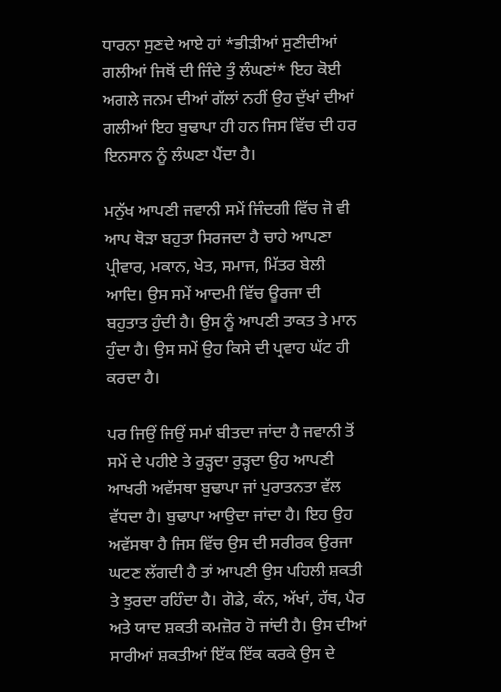ਧਾਰਨਾ ਸੁਣਦੇ ਆਏ ਹਾਂ *ਭੀੜੀਆਂ ਸੁਣੀਦੀਆਂ ਗਲੀਆਂ ਜਿਥੋਂ ਦੀ ਜਿੰਦੇ ਤੁੰ ਲੰਘਣਾਂ* ਇਹ ਕੋਈ ਅਗਲੇ ਜਨਮ ਦੀਆਂ ਗੱਲਾਂ ਨਹੀਂ ਉਹ ਦੁੱਖਾਂ ਦੀਆਂ ਗਲੀਆਂ ਇਹ ਬੁਢਾਪਾ ਹੀ ਹਨ ਜਿਸ ਵਿੱਚ ਦੀ ਹਰ ਇਨਸਾਨ ਨੂੰ ਲੰਘਣਾ ਪੈਂਦਾ ਹੈ।

ਮਨੁੱਖ ਆਪਣੀ ਜਵਾਨੀ ਸਮੇਂ ਜਿੰਦਗੀ ਵਿੱਚ ਜੋ ਵੀ ਆਪ ਥੋੜਾ ਬਹੁਤਾ ਸਿਰਜਦਾ ਹੈ ਚਾਹੇ ਆਪਣਾ ਪ੍ਰੀਵਾਰ, ਮਕਾਨ, ਖੇਤ, ਸਮਾਜ, ਮਿੱਤਰ ਬੇਲੀ ਆਦਿ। ਉਸ ਸਮੇਂ ਆਦਮੀ ਵਿੱਚ ਊਰਜਾ ਦੀ ਬਹੁਤਾਤ ਹੁੰਦੀ ਹੈ। ਉਸ ਨੂੰ ਆਪਣੀ ਤਾਕਤ ਤੇ ਮਾਨ ਹੁੰਦਾ ਹੈ। ਉਸ ਸਮੇਂ ਉਹ ਕਿਸੇ ਦੀ ਪ੍ਰਵਾਹ ਘੱਟ ਹੀ ਕਰਦਾ ਹੈ।

ਪਰ ਜਿਉਂ ਜਿਉਂ ਸਮਾਂ ਬੀਤਦਾ ਜਾਂਦਾ ਹੈ ਜਵਾਨੀ ਤੋਂ ਸਮੇਂ ਦੇ ਪਹੀਏ ਤੇ ਰੁੜ੍ਹਦਾ ਰੁੜ੍ਹਦਾ ਉਹ ਆਪਣੀ ਆਖਰੀ ਅਵੱਸਥਾ ਬੁਢਾਪਾ ਜਾਂ ਪੁਰਾਤਨਤਾ ਵੱਲ ਵੱਧਦਾ ਹੈ। ਬੁਢਾਪਾ ਆਉਦਾ ਜਾਂਦਾ ਹੈ। ਇਹ ਉਹ ਅਵੱਸਥਾ ਹੈ ਜਿਸ ਵਿੱਚ ਉਸ ਦੀ ਸਰੀਰਕ ਉਰਜਾ ਘਟਣ ਲੱਗਦੀ ਹੈ ਤਾਂ ਆਪਣੀ ਉਸ ਪਹਿਲੀ ਸ਼ਕਤੀ ਤੇ ਝੁਰਦਾ ਰਹਿੰਦਾ ਹੈ। ਗੋਡੇ, ਕੰਨ, ਅੱਖਾਂ, ਹੱਥ, ਪੈਰ ਅਤੇ ਯਾਦ ਸ਼ਕਤੀ ਕਮਜ਼ੋਰ ਹੋ ਜਾਂਦੀ ਹੈ। ਉਸ ਦੀਆਂ ਸਾਰੀਆਂ ਸ਼ਕਤੀਆਂ ਇੱਕ ਇੱਕ ਕਰਕੇ ਉਸ ਦੇ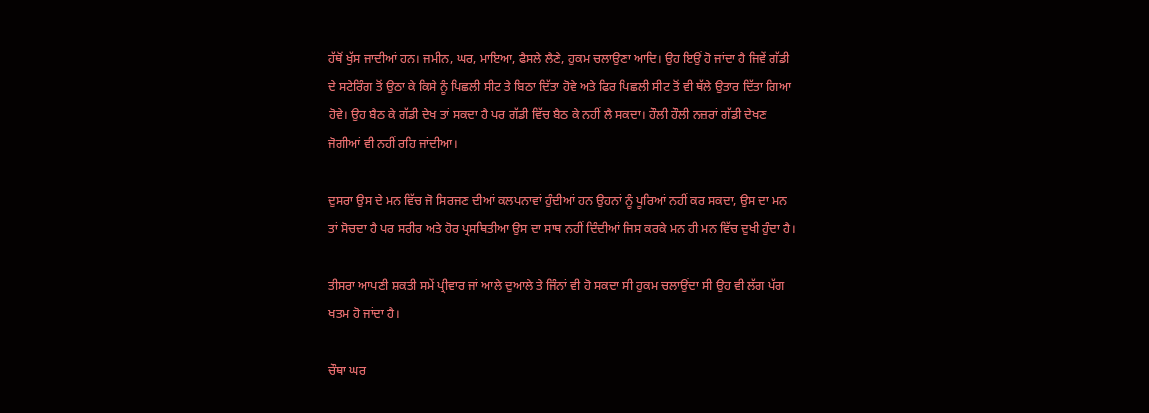ਹੱਥੋਂ ਖੁੱਸ ਜਾਦੀਆਂ ਹਨ। ਜਮੀਨ, ਘਰ, ਮਾਇਆ, ਫੈਸਲੇ ਲੈਣੇ, ਹੁਕਮ ਚਲਾਉਣਾ ਆਦਿ। ਉਹ ਇਉਂ ਹੋ ਜਾਂਦਾ ਹੈ ਜਿਵੇਂ ਗੱਡੀ ਦੇ ਸਟੇਰਿੰਗ ਤੋਂ ਉਠਾ ਕੇ ਕਿਸੇ ਨੂੰ ਪਿਛਲੀ ਸੀਟ ਤੇ ਬਿਠਾ ਦਿੱਤਾ ਹੋਵੇ ਅਤੇ ਫਿਰ ਪਿਛਲੀ ਸੀਟ ਤੋਂ ਵੀ ਥੱਲੇ ਉਤਾਰ ਦਿੱਤਾ ਗਿਆ ਹੋਵੇ। ਉਹ ਬੈਠ ਕੇ ਗੱਡੀ ਦੇਖ ਤਾਂ ਸਕਦਾ ਹੈ ਪਰ ਗੱਡੀ ਵਿੱਚ ਬੈਠ ਕੇ ਨਹੀਂ ਲੈ ਸਕਦਾ। ਹੌਲੀ ਹੌਲੀ ਨਜ਼ਰਾਂ ਗੱਡੀ ਦੇਖਣ ਜੋਗੀਆਂ ਵੀ ਨਹੀਂ ਰਹਿ ਜਾਂਦੀਆ।

ਦੁਸਰਾ ਉਸ ਦੇ ਮਨ ਵਿੱਚ ਜੋ ਸਿਰਜਣ ਦੀਆਂ ਕਲਪਨਾਵਾਂ ਹੁੰਦੀਆਂ ਹਨ ਉਹਨਾਂ ਨੂੰ ਪੂਰਿਆਂ ਨਹੀਂ ਕਰ ਸਕਦਾ, ਉਸ ਦਾ ਮਨ ਤਾਂ ਸੋਚਦਾ ਹੈ ਪਰ ਸਰੀਰ ਅਤੇ ਹੋਰ ਪ੍ਰਸਥਿਤੀਆ ਉਸ ਦਾ ਸਾਥ ਨਹੀਂ ਦਿੰਦੀਆਂ ਜਿਸ ਕਰਕੇ ਮਨ ਹੀ ਮਨ ਵਿੱਚ ਦੁਖੀ ਹੁੰਦਾ ਹੈ।

ਤੀਸਰਾ ਆਪਣੀ ਸ਼ਕਤੀ ਸਮੇਂ ਪ੍ਰੀਵਾਰ ਜਾਂ ਆਲੇ ਦੁਆਲੇ ਤੇ ਜਿੰਨਾਂ ਵੀ ਹੋ ਸਕਦਾ ਸੀ ਹੁਕਮ ਚਲਾਉਂਦਾ ਸੀ ਉਹ ਵੀ ਲੱਗ ਪੱਗ ਖਤਮ ਹੋ ਜਾਂਦਾ ਹੈ।

ਚੌਥਾ ਘਰ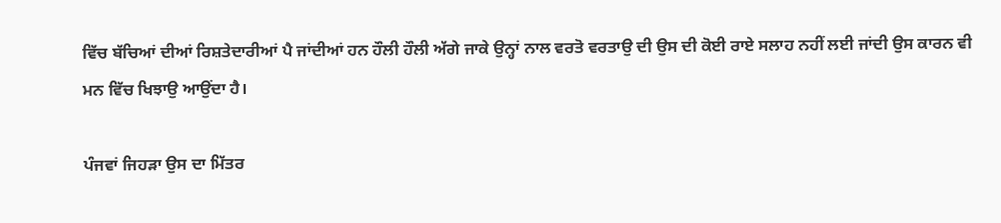ਵਿੱਚ ਬੱਚਿਆਂ ਦੀਆਂ ਰਿਸ਼ਤੇਦਾਰੀਆਂ ਪੈ ਜਾਂਦੀਆਂ ਹਨ ਹੌਲੀ ਹੌਲੀ ਅੱਗੇ ਜਾਕੇ ਉਨ੍ਹਾਂ ਨਾਲ ਵਰਤੋ ਵਰਤਾਉ ਦੀ ਉਸ ਦੀ ਕੋਈ ਰਾਏ ਸਲਾਹ ਨਹੀਂ ਲਈ ਜਾਂਦੀ ਉਸ ਕਾਰਨ ਵੀ ਮਨ ਵਿੱਚ ਖਿਝਾਉ ਆਉਂਦਾ ਹੈ।

ਪੰਜਵਾਂ ਜਿਹੜਾ ਉਸ ਦਾ ਮਿੱਤਰ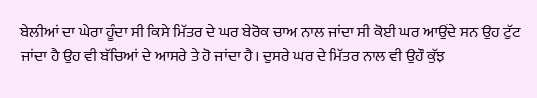ਬੇਲੀਆਂ ਦਾ ਘੇਰਾ ਹੂੰਦਾ ਸੀ ਕਿਸੇ ਮਿੱਤਰ ਦੇ ਘਰ ਬੇਰੋਕ ਚਾਅ ਨਾਲ ਜਾਂਦਾ ਸੀ ਕੋਈ ਘਰ ਆਉਂਦੇ ਸਨ ਉਹ ਟੁੱਟ ਜਾਂਦਾ ਹੈ ਉਹ ਵੀ ਬੱਚਿਆਂ ਦੇ ਆਸਰੇ ਤੇ ਹੋ ਜਾਂਦਾ ਹੈ। ਦੁਸਰੇ ਘਰ ਦੇ ਮਿੱਤਰ ਨਾਲ ਵੀ ਉਹੌ ਕੁੱਝ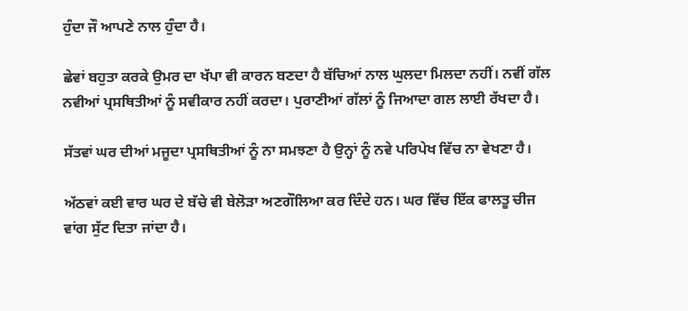ਹੁੰਦਾ ਜੌ ਆਪਣੇ ਨਾਲ ਹੁੰਦਾ ਹੈ।

ਛੇਵਾਂ ਬਹੁਤਾ ਕਰਕੇ ਉਮਰ ਦਾ ਖੱਪਾ ਵੀ ਕਾਰਨ ਬਣਦਾ ਹੈ ਬੱਚਿਆਂ ਨਾਲ ਘੁਲਦਾ ਮਿਲਦਾ ਨਹੀਂ। ਨਵੀਂ ਗੱਲ ਨਵੀਆਂ ਪ੍ਰਸਥਿਤੀਆਂ ਨੂੰ ਸਵੀਕਾਰ ਨਹੀਂ ਕਰਦਾ। ਪੁਰਾਣੀਆਂ ਗੱਲਾਂ ਨੂੰ ਜਿਆਦਾ ਗਲ ਲਾਈ ਰੱਖਦਾ ਹੈ।

ਸੱਤਵਾਂ ਘਰ ਦੀਆਂ ਮਜੂਦਾ ਪ੍ਰਸਥਿਤੀਆਂ ਨੂੰ ਨਾ ਸਮਝਣਾ ਹੈ ਉਨ੍ਹਾਂ ਨੂੰ ਨਵੇ ਪਰਿਪੇਖ ਵਿੱਚ ਨਾ ਵੇਖਣਾ ਹੈ।

ਅੱਠਵਾਂ ਕਈ ਵਾਰ ਘਰ ਦੇ ਬੱਚੇ ਵੀ ਬੇਲੋੜਾ ਅਣਗੌਲਿਆ ਕਰ ਦਿੰਦੇ ਹਨ। ਘਰ ਵਿੱਚ ਇੱਕ ਫਾਲਤੂ ਚੀਜ ਵਾਂਗ ਸੁੱਟ ਦਿਤਾ ਜਾਂਦਾ ਹੈ।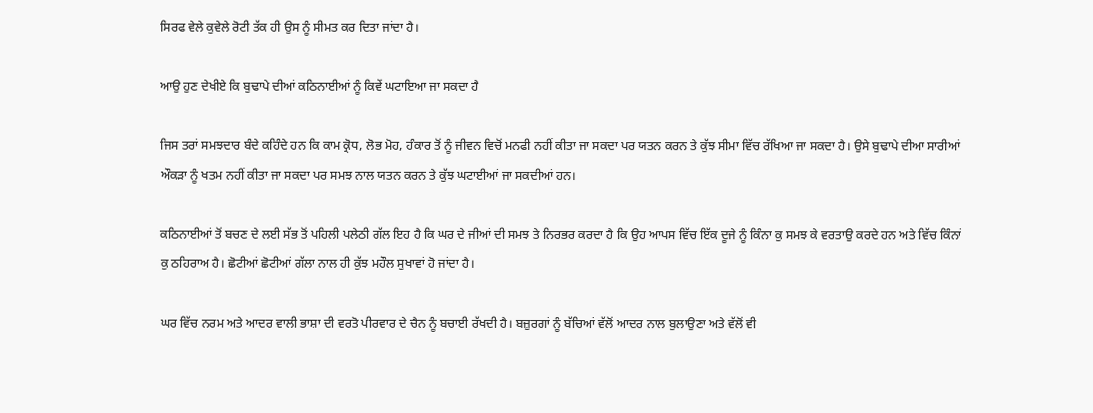ਸਿਰਫ ਵੇਲੇ ਕੁਵੇਲੇ ਰੋਟੀ ਤੱਕ ਹੀ ਉਸ ਨੂੰ ਸੀਮਤ ਕਰ ਦਿਤਾ ਜਾਂਦਾ ਹੈ।

ਆਉ ਹੁਣ ਦੇਖੀਏ ਕਿ ਬੁਢਾਪੇ ਦੀਆਂ ਕਠਿਨਾਈਆਂ ਨੂੰ ਕਿਵੇਂ ਘਟਾਇਆ ਜਾ ਸਕਦਾ ਹੈ

ਜਿਸ ਤਰਾਂ ਸਮਝਦਾਰ ਬੰਦੇ ਕਹਿੰਦੇ ਹਨ ਕਿ ਕਾਮ ਕ੍ਰੋਧ, ਲੋਭ ਮੋਹ, ਹੰਕਾਰ ਤੋਂ ਨੂੰ ਜੀਵਨ ਵਿਚੋਂ ਮਨਫੀ ਨਹੀਂ ਕੀਤਾ ਜਾ ਸਕਦਾ ਪਰ ਯਤਨ ਕਰਨ ਤੇ ਕੁੱਝ ਸੀਮਾ ਵਿੱਚ ਰੱਖਿਆ ਜਾ ਸਕਦਾ ਹੈ। ਉਸੇ ਬੁਢਾਪੇ ਦੀਆ ਸਾਰੀਆਂ ਔਕੜਾ ਨੂੰ ਖਤਮ ਨਹੀਂ ਕੀਤਾ ਜਾ ਸਕਦਾ ਪਰ ਸਮਝ ਨਾਲ ਯਤਨ ਕਰਨ ਤੇ ਕੁੱਝ ਘਟਾਈਆਂ ਜਾ ਸਕਦੀਆਂ ਹਨ।

ਕਠਿਨਾਈਆਂ ਤੋਂ ਬਚਣ ਦੇ ਲਈ ਸੱਭ ਤੋਂ ਪਹਿਲੀ ਪਲੇਠੀ ਗੱਲ ਇਹ ਹੈ ਕਿ ਘਰ ਦੇ ਜੀਆਂ ਦੀ ਸਮਝ ਤੇ ਨਿਰਭਰ ਕਰਦਾ ਹੈ ਕਿ ਉਹ ਆਪਸ ਵਿੱਚ ਇੱਕ ਦੂਜੇ ਨੂੰ ਕਿੰਨਾ ਕੁ ਸਮਝ ਕੇ ਵਰਤਾਉ ਕਰਦੇ ਹਨ ਅਤੇ ਵਿੱਚ ਕਿੰਨਾਂ ਕੁ ਠਹਿਰਾਅ ਹੈ। ਛੋਟੀਆਂ ਛੋਟੀਆਂ ਗੱਲਾ ਨਾਲ ਹੀ ਕੁੱਝ ਮਹੌਲ ਸੁਖਾਵਾਂ ਹੋ ਜਾਂਦਾ ਹੈ।

ਘਰ ਵਿੱਚ ਨਰਮ ਅਤੇ ਆਦਰ ਵਾਲੀ ਭਾਸ਼ਾ ਦੀ ਵਰਤੋ ਪੀਰਵਾਰ ਦੇ ਚੈਨ ਨੂੰ ਬਚਾਈ ਰੱਖਦੀ ਹੈ। ਬਜ਼ੁਰਗਾਂ ਨੂੰ ਬੱਚਿਆਂ ਵੱਲੋਂ ਆਦਰ ਨਾਲ ਬੁਲਾਉਣਾ ਅਤੇ ਵੱਲੋਂ ਵੀ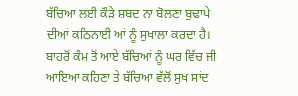ਬੱਚਿਆ ਲਈ ਕੌੜੇ ਸ਼ਬਦ ਨਾ ਬੋਲਣਾ ਬੁਢਾਪੇ ਦੀਆਂ ਕਠਿਨਾਈ ਆਂ ਨੂੰ ਸੁਖਾਲਾ ਕਰਦਾ ਹੈ। ਬਾਹਰੋਂ ਕੰਮ ਤੋਂ ਆਏ ਬੱਚਿਆਂ ਨੂੰ ਘਰ ਵਿੱਚ ਜੀ ਆਇਆ ਕਹਿਣਾ ਤੇ ਬੱਚਿਆ ਵੱਲੋਂ ਸੁਖ ਸਾਂਦ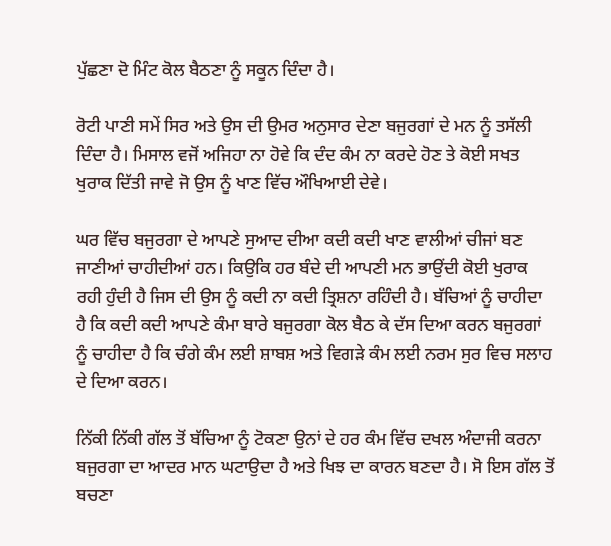ਪੁੱਛਣਾ ਦੋ ਮਿੰਟ ਕੋਲ ਬੈਠਣਾ ਨੂੰ ਸਕੂਨ ਦਿੰਦਾ ਹੈ।

ਰੋਟੀ ਪਾਣੀ ਸਮੇਂ ਸਿਰ ਅਤੇ ਉਸ ਦੀ ਉਮਰ ਅਨੁਸਾਰ ਦੇਣਾ ਬਜੁਰਗਾਂ ਦੇ ਮਨ ਨੂੰ ਤਸੱਲੀ ਦਿੰਦਾ ਹੈ। ਮਿਸਾਲ ਵਜੋਂ ਅਜਿਹਾ ਨਾ ਹੋਵੇ ਕਿ ਦੰਦ ਕੰਮ ਨਾ ਕਰਦੇ ਹੋਣ ਤੇ ਕੋਈ ਸਖਤ ਖੁਰਾਕ ਦਿੱਤੀ ਜਾਵੇ ਜੋ ਉਸ ਨੂੰ ਖਾਣ ਵਿੱਚ ਔਖਿਆਈ ਦੇਵੇ।

ਘਰ ਵਿੱਚ ਬਜੁਰਗਾ ਦੇ ਆਪਣੇ ਸੁਆਦ ਦੀਆ ਕਦੀ ਕਦੀ ਖਾਣ ਵਾਲੀਆਂ ਚੀਜਾਂ ਬਣ ਜਾਣੀਆਂ ਚਾਹੀਦੀਆਂ ਹਨ। ਕਿਉਕਿ ਹਰ ਬੰਦੇ ਦੀ ਆਪਣੀ ਮਨ ਭਾਉਂਦੀ ਕੋਈ ਖੁਰਾਕ ਰਹੀ ਹੁੰਦੀ ਹੈ ਜਿਸ ਦੀ ਉਸ ਨੂੰ ਕਦੀ ਨਾ ਕਦੀ ਤ੍ਰਿਸ਼ਨਾ ਰਹਿੰਦੀ ਹੈ। ਬੱਚਿਆਂ ਨੂੰ ਚਾਹੀਦਾ ਹੈ ਕਿ ਕਦੀ ਕਦੀ ਆਪਣੇ ਕੰਮਾ ਬਾਰੇ ਬਜੁਰਗਾ ਕੋਲ ਬੈਠ ਕੇ ਦੱਸ ਦਿਆ ਕਰਨ ਬਜੁਰਗਾਂ ਨੂੰ ਚਾਹੀਦਾ ਹੈ ਕਿ ਚੰਗੇ ਕੰਮ ਲਈ ਸ਼ਾਬਸ਼ ਅਤੇ ਵਿਗੜੇ ਕੰਮ ਲਈ ਨਰਮ ਸੁਰ ਵਿਚ ਸਲਾਹ ਦੇ ਦਿਆ ਕਰਨ।

ਨਿੱਕੀ ਨਿੱਕੀ ਗੱਲ ਤੋਂ ਬੱਚਿਆ ਨੂੰ ਟੋਕਣਾ ਉਨਾਂ ਦੇ ਹਰ ਕੰਮ ਵਿੱਚ ਦਖਲ ਅੰਦਾਜੀ ਕਰਨਾ ਬਜੁਰਗਾ ਦਾ ਆਦਰ ਮਾਨ ਘਟਾਉਦਾ ਹੈ ਅਤੇ ਖਿਝ ਦਾ ਕਾਰਨ ਬਣਦਾ ਹੈ। ਸੋ ਇਸ ਗੱਲ ਤੋਂ ਬਚਣਾ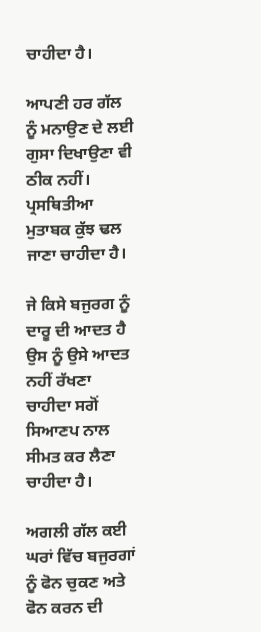ਚਾਹੀਦਾ ਹੈ।

ਆਪਣੀ ਹਰ ਗੱਲ ਨੂੰ ਮਨਾਉਣ ਦੇ ਲਈ ਗੁਸਾ ਦਿਖਾਉਣਾ ਵੀ ਠੀਕ ਨਹੀਂ। ਪ੍ਰਸਥਿਤੀਆ ਮੁਤਾਬਕ ਕੁੱਝ ਢਲ ਜਾਣਾ ਚਾਹੀਦਾ ਹੈ।

ਜੇ ਕਿਸੇ ਬਜੁਰਗ ਨੂੰ ਦਾਰੂ ਦੀ ਆਦਤ ਹੈ ਉਸ ਨੂੰ ਉਸੇ ਆਦਤ ਨਹੀਂ ਰੱਖਣਾ ਚਾਹੀਦਾ ਸਗੋਂ ਸਿਆਣਪ ਨਾਲ ਸੀਮਤ ਕਰ ਲੈਣਾ ਚਾਹੀਦਾ ਹੈ।

ਅਗਲੀ ਗੱਲ ਕਈ ਘਰਾਂ ਵਿੱਚ ਬਜੁਰਗਾਂ ਨੂੰ ਫੋਨ ਚੁਕਣ ਅਤੇ ਫੋਨ ਕਰਨ ਦੀ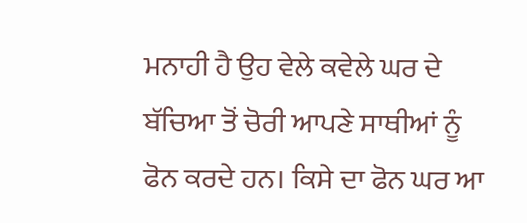ਮਨਾਹੀ ਹੈ ਉਹ ਵੇਲੇ ਕਵੇਲੇ ਘਰ ਦੇ ਬੱਚਿਆ ਤੋਂ ਚੋਰੀ ਆਪਣੇ ਸਾਥੀਆਂ ਨੂੰ ਫੋਨ ਕਰਦੇ ਹਨ। ਕਿਸੇ ਦਾ ਫੋਨ ਘਰ ਆ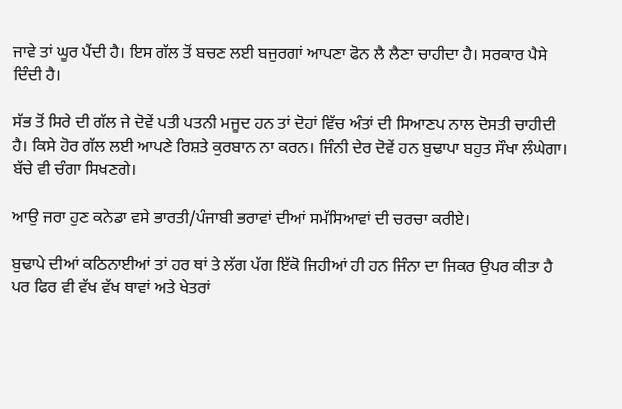ਜਾਵੇ ਤਾਂ ਘੂਰ ਪੈਂਦੀ ਹੈ। ਇਸ ਗੱਲ ਤੋਂ ਬਚਣ ਲਈ ਬਜੁਰਗਾਂ ਆਪਣਾ ਫੋਨ ਲੈ ਲੈਣਾ ਚਾਹੀਦਾ ਹੈ। ਸਰਕਾਰ ਪੈਸੇ ਦਿੰਦੀ ਹੈ।

ਸੱਭ ਤੋਂ ਸਿਰੇ ਦੀ ਗੱਲ ਜੇ ਦੋਵੇਂ ਪਤੀ ਪਤਨੀ ਮਜੂਦ ਹਨ ਤਾਂ ਦੋਹਾਂ ਵਿੱਚ ਅੰਤਾਂ ਦੀ ਸਿਆਣਪ ਨਾਲ ਦੋਸਤੀ ਚਾਹੀਦੀ ਹੈ। ਕਿਸੇ ਹੋਰ ਗੱਲ ਲਈ ਆਪਣੇ ਰਿਸ਼ਤੇ ਕੁਰਬਾਨ ਨਾ ਕਰਨ। ਜਿੰਨੀ ਦੇਰ ਦੋਵੇਂ ਹਨ ਬੁਢਾਪਾ ਬਹੁਤ ਸੌਖਾ ਲੰਘੇਗਾ। ਬੱਚੇ ਵੀ ਚੰਗਾ ਸਿਖਣਗੇ।

ਆਉ ਜਰਾ ਹੁਣ ਕਨੇਡਾ ਵਸੇ ਭਾਰਤੀ/ਪੰਜਾਬੀ ਭਰਾਵਾਂ ਦੀਆਂ ਸਮੱਸਿਆਵਾਂ ਦੀ ਚਰਚਾ ਕਰੀਏ।

ਬੁਢਾਪੇ ਦੀਆਂ ਕਠਿਨਾਈਆਂ ਤਾਂ ਹਰ ਥਾਂ ਤੇ ਲੱਗ ਪੱਗ ਇੱਕੋ ਜਿਹੀਆਂ ਹੀ ਹਨ ਜਿੰਨਾ ਦਾ ਜਿਕਰ ਉਪਰ ਕੀਤਾ ਹੈ ਪਰ ਫਿਰ ਵੀ ਵੱਖ ਵੱਖ ਥਾਵਾਂ ਅਤੇ ਖੇਤਰਾਂ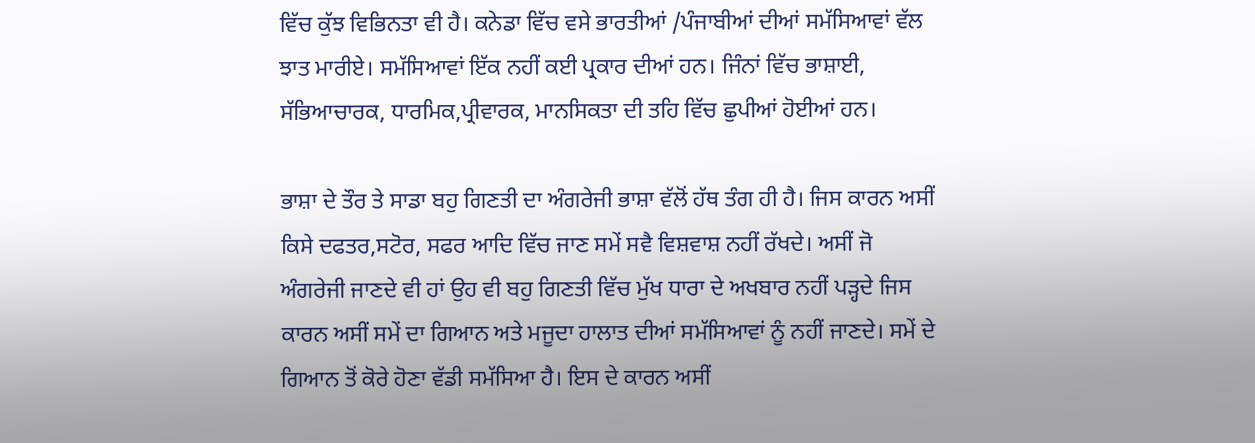ਵਿੱਚ ਕੁੱਝ ਵਿਭਿਨਤਾ ਵੀ ਹੈ। ਕਨੇਡਾ ਵਿੱਚ ਵਸੇ ਭਾਰਤੀਆਂ /ਪੰਜਾਬੀਆਂ ਦੀਆਂ ਸਮੱਸਿਆਵਾਂ ਵੱਲ ਝਾਤ ਮਾਰੀਏ। ਸਮੱਸਿਆਵਾਂ ਇੱਕ ਨਹੀਂ ਕਈ ਪ੍ਰਕਾਰ ਦੀਆਂ ਹਨ। ਜਿੰਨਾਂ ਵਿੱਚ ਭਾਸ਼ਾਈ, ਸੱਭਿਆਚਾਰਕ, ਧਾਰਮਿਕ,ਪ੍ਰੀਵਾਰਕ, ਮਾਨਸਿਕਤਾ ਦੀ ਤਹਿ ਵਿੱਚ ਛੁਪੀਆਂ ਹੋਈਆਂ ਹਨ।

ਭਾਸ਼ਾ ਦੇ ਤੌਰ ਤੇ ਸਾਡਾ ਬਹੁ ਗਿਣਤੀ ਦਾ ਅੰਗਰੇਜੀ ਭਾਸ਼ਾ ਵੱਲੋਂ ਹੱਥ ਤੰਗ ਹੀ ਹੈ। ਜਿਸ ਕਾਰਨ ਅਸੀਂ ਕਿਸੇ ਦਫਤਰ,ਸਟੋਰ, ਸਫਰ ਆਦਿ ਵਿੱਚ ਜਾਣ ਸਮੇਂ ਸਵੈ ਵਿਸ਼ਵਾਸ਼ ਨਹੀਂ ਰੱਖਦੇ। ਅਸੀਂ ਜੋ ਅੰਗਰੇਜੀ ਜਾਣਦੇ ਵੀ ਹਾਂ ਉਹ ਵੀ ਬਹੁ ਗਿਣਤੀ ਵਿੱਚ ਮੁੱਖ ਧਾਰਾ ਦੇ ਅਖਬਾਰ ਨਹੀਂ ਪੜ੍ਹਦੇ ਜਿਸ ਕਾਰਨ ਅਸੀਂ ਸਮੇਂ ਦਾ ਗਿਆਨ ਅਤੇ ਮਜੂਦਾ ਹਾਲਾਤ ਦੀਆਂ ਸਮੱਸਿਆਵਾਂ ਨੂੰ ਨਹੀਂ ਜਾਣਦੇ। ਸਮੇਂ ਦੇ ਗਿਆਨ ਤੋਂ ਕੋਰੇ ਹੋਣਾ ਵੱਡੀ ਸਮੱਸਿਆ ਹੈ। ਇਸ ਦੇ ਕਾਰਨ ਅਸੀਂ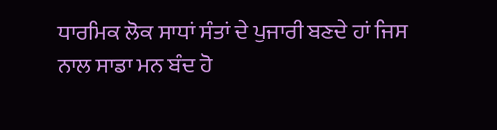ਧਾਰਮਿਕ ਲੋਕ ਸਾਧਾਂ ਸੰਤਾਂ ਦੇ ਪੁਜਾਰੀ ਬਣਦੇ ਹਾਂ ਜਿਸ ਨਾਲ ਸਾਡਾ ਮਨ ਬੰਦ ਹੋ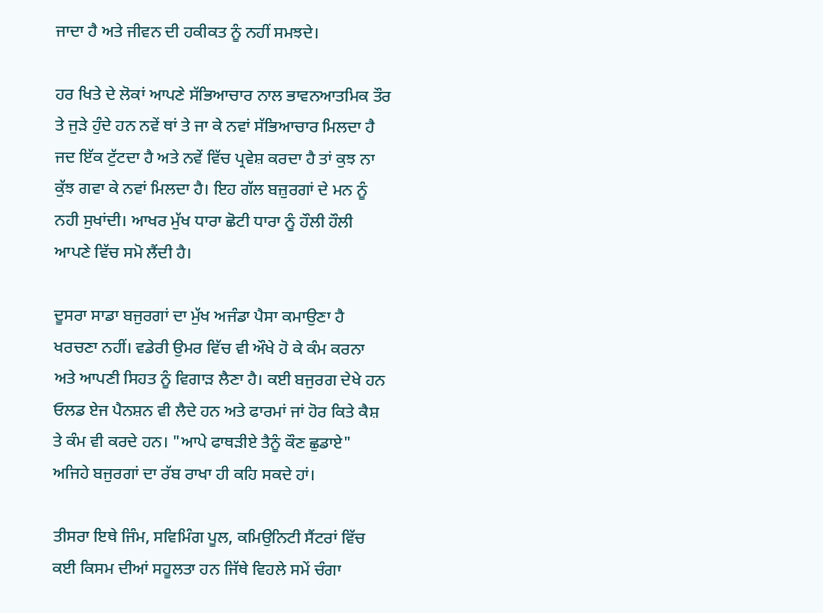ਜਾਦਾ ਹੈ ਅਤੇ ਜੀਵਨ ਦੀ ਹਕੀਕਤ ਨੂੰ ਨਹੀਂ ਸਮਝਦੇ।

ਹਰ ਖਿਤੇ ਦੇ ਲੋਕਾਂ ਆਪਣੇ ਸੱਭਿਆਚਾਰ ਨਾਲ ਭਾਵਨਆਤਮਿਕ ਤੌਰ ਤੇ ਜੁੜੇ ਹੁੰਦੇ ਹਨ ਨਵੇਂ ਥਾਂ ਤੇ ਜਾ ਕੇ ਨਵਾਂ ਸੱਭਿਆਚਾਰ ਮਿਲਦਾ ਹੈ ਜਦ ਇੱਕ ਟੁੱਟਦਾ ਹੈ ਅਤੇ ਨਵੇਂ ਵਿੱਚ ਪ੍ਰਵੇਸ਼ ਕਰਦਾ ਹੈ ਤਾਂ ਕੁਝ ਨਾ ਕੁੱਝ ਗਵਾ ਕੇ ਨਵਾਂ ਮਿਲਦਾ ਹੈ। ਇਹ ਗੱਲ ਬਜ਼ੁਰਗਾਂ ਦੇ ਮਨ ਨੂੰ ਨਹੀ ਸੁਖਾਂਦੀ। ਆਖਰ ਮੁੱਖ ਧਾਰਾ ਛੋਟੀ ਧਾਰਾ ਨੂੰ ਹੌਲੀ ਹੌਲੀ ਆਪਣੇ ਵਿੱਚ ਸਮੋ ਲੈਂਦੀ ਹੈ।

ਦੂਸਰਾ ਸਾਡਾ ਬਜੁਰਗਾਂ ਦਾ ਮੁੱਖ ਅਜੰਡਾ ਪੈਸਾ ਕਮਾਉਣਾ ਹੈ ਖਰਚਣਾ ਨਹੀਂ। ਵਡੇਰੀ ਉਮਰ ਵਿੱਚ ਵੀ ਔਖੇ ਹੋ ਕੇ ਕੰਮ ਕਰਨਾ ਅਤੇ ਆਪਣੀ ਸਿਹਤ ਨੂੰ ਵਿਗਾੜ ਲੈਣਾ ਹੈ। ਕਈ ਬਜੁਰਗ ਦੇਖੇ ਹਨ ਓਲਡ ਏਜ ਪੈਨਸ਼ਨ ਵੀ ਲੈਦੇ ਹਨ ਅਤੇ ਫਾਰਮਾਂ ਜਾਂ ਹੋਰ ਕਿਤੇ ਕੈਸ਼ ਤੇ ਕੰਮ ਵੀ ਕਰਦੇ ਹਨ। "ਆਪੇ ਫਾਥੜੀਏ ਤੈਨੂੰ ਕੌਣ ਛੁਡਾਏ" ਅਜਿਹੇ ਬਜੁਰਗਾਂ ਦਾ ਰੱਬ ਰਾਖਾ ਹੀ ਕਹਿ ਸਕਦੇ ਹਾਂ।

ਤੀਸਰਾ ਇਥੇ ਜਿੰਮ, ਸਵਿਮਿੰਗ ਪੂਲ, ਕਮਿਉਨਿਟੀ ਸੈਂਟਰਾਂ ਵਿੱਚ ਕਈ ਕਿਸਮ ਦੀਆਂ ਸਹੂਲਤਾ ਹਨ ਜਿੱਥੇ ਵਿਹਲੇ ਸਮੇਂ ਚੰਗਾ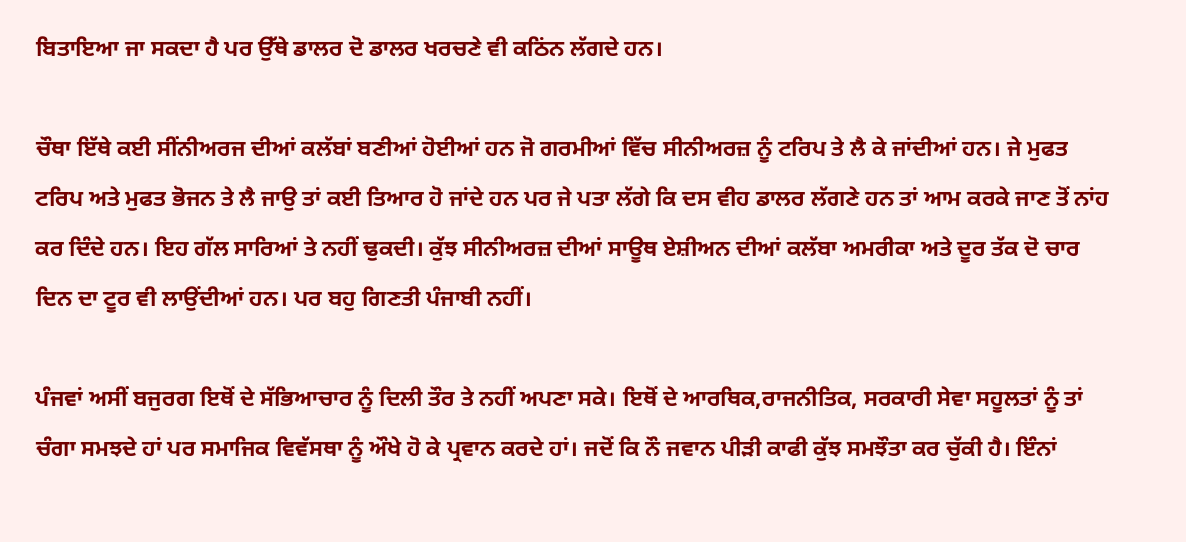ਬਿਤਾਇਆ ਜਾ ਸਕਦਾ ਹੈ ਪਰ ਉੱਥੇ ਡਾਲਰ ਦੋ ਡਾਲਰ ਖਰਚਣੇ ਵੀ ਕਠਿਂਨ ਲੱਗਦੇ ਹਨ।

ਚੌਥਾ ਇੱਥੇ ਕਈ ਸੀਂਨੀਅਰਜ ਦੀਆਂ ਕਲੱਬਾਂ ਬਣੀਆਂ ਹੋਈਆਂ ਹਨ ਜੋ ਗਰਮੀਆਂ ਵਿੱਚ ਸੀਨੀਅਰਜ਼ ਨੂੰ ਟਰਿਪ ਤੇ ਲੈ ਕੇ ਜਾਂਦੀਆਂ ਹਨ। ਜੇ ਮੁਫਤ ਟਰਿਪ ਅਤੇ ਮੁਫਤ ਭੋਜਨ ਤੇ ਲੈ ਜਾਉ ਤਾਂ ਕਈ ਤਿਆਰ ਹੋ ਜਾਂਦੇ ਹਨ ਪਰ ਜੇ ਪਤਾ ਲੱਗੇ ਕਿ ਦਸ ਵੀਹ ਡਾਲਰ ਲੱਗਣੇ ਹਨ ਤਾਂ ਆਮ ਕਰਕੇ ਜਾਣ ਤੋਂ ਨਾਂਹ ਕਰ ਦਿੰਦੇ ਹਨ। ਇਹ ਗੱਲ ਸਾਰਿਆਂ ਤੇ ਨਹੀਂ ਢੁਕਦੀ। ਕੁੱਝ ਸੀਨੀਅਰਜ਼ ਦੀਆਂ ਸਾਊਥ ਏਸ਼ੀਅਨ ਦੀਆਂ ਕਲੱਬਾ ਅਮਰੀਕਾ ਅਤੇ ਦੂਰ ਤੱਕ ਦੋ ਚਾਰ ਦਿਨ ਦਾ ਟੂਰ ਵੀ ਲਾਉਂਦੀਆਂ ਹਨ। ਪਰ ਬਹੁ ਗਿਣਤੀ ਪੰਜਾਬੀ ਨਹੀਂ।

ਪੰਜਵਾਂ ਅਸੀਂ ਬਜੁਰਗ ਇਥੋਂ ਦੇ ਸੱਭਿਆਚਾਰ ਨੂੰ ਦਿਲੀ ਤੌਰ ਤੇ ਨਹੀਂ ਅਪਣਾ ਸਕੇ। ਇਥੋਂ ਦੇ ਆਰਥਿਕ,ਰਾਜਨੀਤਿਕ, ਸਰਕਾਰੀ ਸੇਵਾ ਸਹੂਲਤਾਂ ਨੂੰ ਤਾਂ ਚੰਗਾ ਸਮਝਦੇ ਹਾਂ ਪਰ ਸਮਾਜਿਕ ਵਿਵੱਸਥਾ ਨੂੰ ਔਖੇ ਹੋ ਕੇ ਪ੍ਰਵਾਨ ਕਰਦੇ ਹਾਂ। ਜਦੋਂ ਕਿ ਨੌ ਜਵਾਨ ਪੀੜੀ ਕਾਫੀ ਕੁੱਝ ਸਮਝੌਤਾ ਕਰ ਚੁੱਕੀ ਹੈ। ਇੰਨਾਂ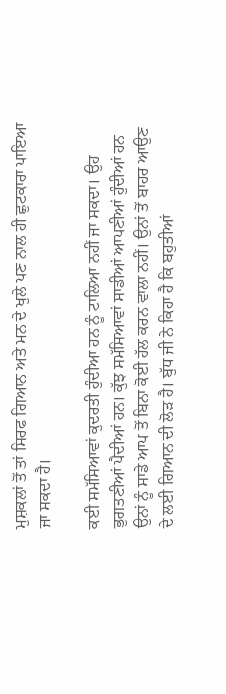ਮੁਸ਼ਕਲਾਂ ਤੋਂ ਤਾਂ ਸਿਰਫ ਗਿਆਨ ਅਤੇ ਮਨ ਦੇ ਖੁਲੇ ਪਣ ਨਾਲ ਹੀ ਛੁਟਕਾਰਾ ਪਾਇਆ ਜਾ ਸਕਦਾ ਹੈ।

ਕਈ ਸਮੱਸਿਆਵਾਂ ਕੁਦਰਤੀ ਹੁੰਦੀਆ ਹਨ ਨੂੰ ਟਾਲਿਆ ਨਹੀਂ ਜਾ ਸਕਦਾ। ਉਹ ਭੁਗਤਣੀਆਂ ਪੈਦੀਆਂ ਹਨ। ਕੁੱਝ ਸਮੱਸਿਆਵਾਂ ਸਾਡੀਆਂ ਆਪਣੀਆਂ ਹੁੰਦੀਆਂ ਹਨ ਉਨਾਂ ਨੂੰ ਸਾਡੇ ਆਪ ਤੋਂ ਬਿਨਾ ਕੋਈ ਹੱਲ ਕਰਨ ਵਾਲਾ ਨਹੀਂ। ਉਨਾਂ ਤੋਂ ਬਾਹਰ ਆਉਣ ਦੇ ਲਈ ਗਿਆਨ ਦੀ ਲੋੜ ਹੈ। ਬੁੱਧ ਜੀ ਨੇ ਕਿਹਾ ਹੈ ਕਿ ਬਹੁਤੀਆਂ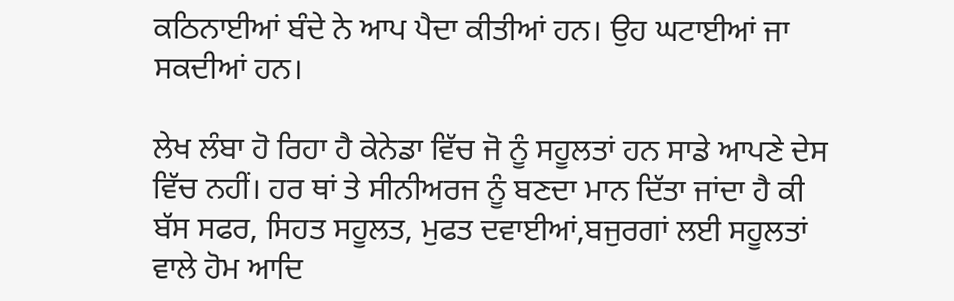ਕਠਿਨਾਈਆਂ ਬੰਦੇ ਨੇ ਆਪ ਪੈਦਾ ਕੀਤੀਆਂ ਹਨ। ਉਹ ਘਟਾਈਆਂ ਜਾ ਸਕਦੀਆਂ ਹਨ।

ਲੇਖ ਲੰਬਾ ਹੋ ਰਿਹਾ ਹੈ ਕੇਨੇਡਾ ਵਿੱਚ ਜੋ ਨੂੰ ਸਹੂਲਤਾਂ ਹਨ ਸਾਡੇ ਆਪਣੇ ਦੇਸ ਵਿੱਚ ਨਹੀਂ। ਹਰ ਥਾਂ ਤੇ ਸੀਨੀਅਰਜ ਨੂੰ ਬਣਦਾ ਮਾਨ ਦਿੱਤਾ ਜਾਂਦਾ ਹੈ ਕੀ ਬੱਸ ਸਫਰ, ਸਿਹਤ ਸਹੂਲਤ, ਮੁਫਤ ਦਵਾਈਆਂ,ਬਜੁਰਗਾਂ ਲਈ ਸਹੂਲਤਾਂ ਵਾਲੇ ਹੋਮ ਆਦਿ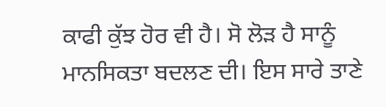ਕਾਫੀ ਕੁੱਝ ਹੋਰ ਵੀ ਹੈ। ਸੋ ਲੋੜ ਹੈ ਸਾਨੂੰ ਮਾਨਸਿਕਤਾ ਬਦਲਣ ਦੀ। ਇਸ ਸਾਰੇ ਤਾਣੇ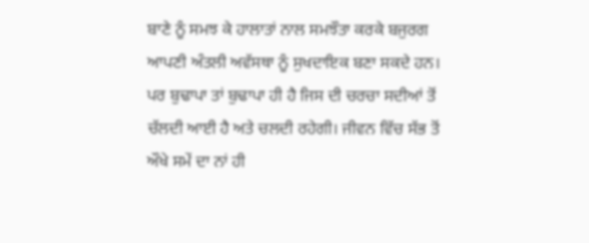ਬਾਣੇ ਨੂੰ ਸਮਝ ਕੇ ਹਾਲਾਤਾਂ ਨਾਲ ਸਮਝੌਤਾ ਕਰਕੇ ਬਜੁਰਗ ਆਪਣੀ ਅੰਤਲੀ ਅਵੱਸਥਾ ਨੂੰ ਸੁਖਦਾਇਕ ਬਣਾ ਸਕਦੇ ਹਨ। ਪਰ ਬੁਢਾਪਾ ਤਾਂ ਬੁਢਾਪਾ ਹੀ ਹੈ ਜਿਸ ਦੀ ਚਰਚਾ ਸਦੀਆਂ ਤੋਂ ਚੱਲਦੀ ਆਈ ਹੈ ਅਤੇ ਚਲਦੀ ਰਹੇਗੀ। ਜੀਵਨ ਵਿੱਚ ਸੱਭ ਤੋਂ ਔਖੇ ਸਮੇਂ ਦਾ ਨਾਂ ਹੀ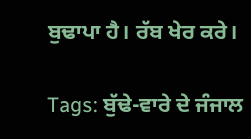ਬੁਢਾਪਾ ਹੈ। ਰੱਬ ਖੇਰ ਕਰੇ।

Tags: ਬੁੱਢੇ-ਵਾਰੇ ਦੇ ਜੰਜਾਲ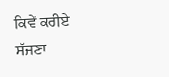ਕਿਵੇਂ ਕਰੀਏ ਸੱਜਣਾ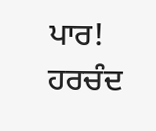ਪਾਰ! ਹਰਚੰਦ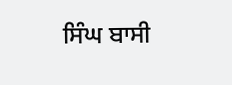ਸਿੰਘ ਬਾਸੀ